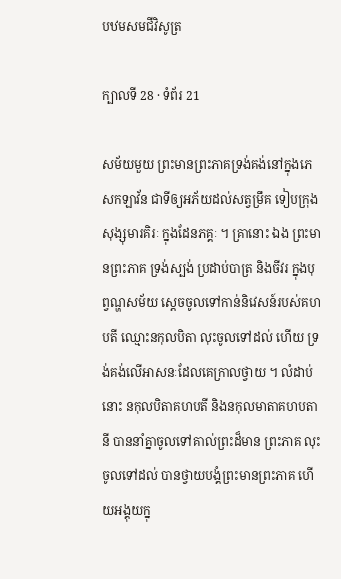បឋមសមជីវិសូត្រ

ក្បាលទី 28 · ទំព័រ 21

សម័យមួយ ព្រះមានព្រះភាគទ្រង់គង់នៅក្នុងភេសកឡាវ័ន ជាទីឲ្យអភ័យដល់សត្វម្រឹគ ទៀបក្រុងសុង្សុមារគិរៈ ក្នុងដែនភគ្គៈ ។ គ្រានោះ ឯង ព្រះមានព្រះភាគ ទ្រង់ស្បង់ ប្រដាប់បាត្រ និងចីវរ ក្នុងបុព្វណ្ហសម័យ ស្តេចចូលទៅកាន់និវេសន៍របស់គហបតី ឈ្មោះនកុលបិតា លុះចូលទៅដល់ ហើយ ទ្រង់គង់លើអាសនៈដែលគេក្រាលថ្វាយ ។ លំដាប់នោះ នកុលបិតាគហបតី និងនកុលមាតាគហបតានី បាននាំគ្នាចូលទៅគាល់ព្រះដ៏មាន ព្រះភាគ លុះចូលទៅដល់ បានថ្វាយបង្គំព្រះមានព្រះភាគ ហើយអង្គុយក្នុ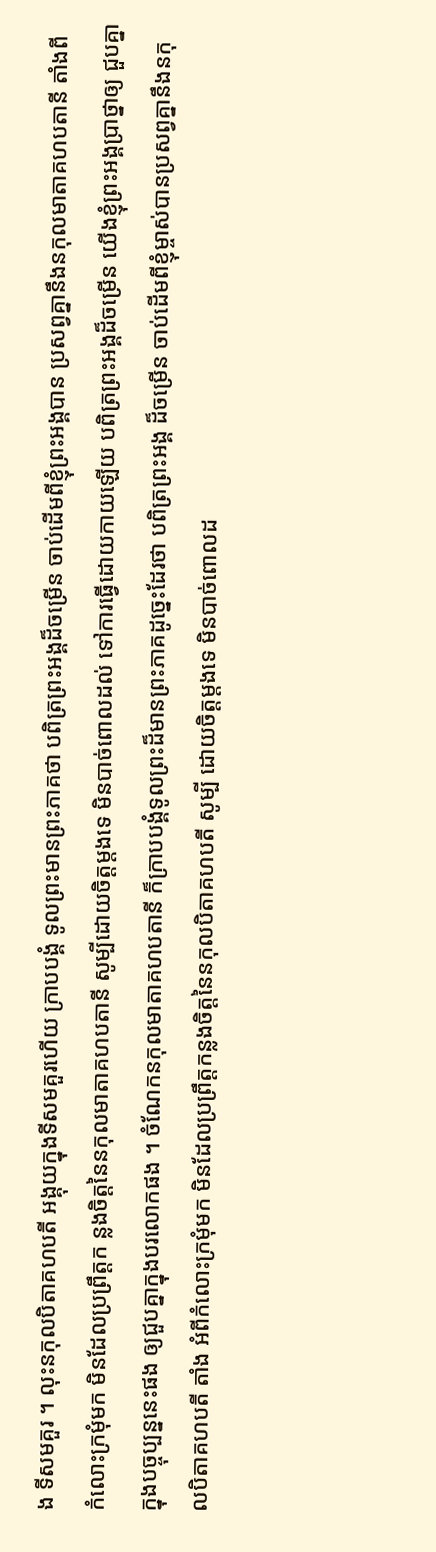ង ទីសមគួរ ។ លុះនកុលបិតាគហបតី អង្គុយក្នុងទីសមគួរហើយ ក្រាបបង្គំ ទូលព្រះមានព្រះភាគថា បពិត្រព្រះអង្គដ៏ចម្រើន ចាប់ដើមពីខ្ញុំព្រះអង្គបាន ប្រសព្វគ្នានឹងនកុលមាតាគហបតានី តាំងពីកំលោះក្រមុំមក មិនដែលប្រព្រឹត្តក ន្លងចិត្តនៃនកុលមាតាគហបតានី សូម្បីដោយចិត្តម្តងទេ មិនបាច់ពោលដល់ ទៅការធ្វើដោយកាយឡើយ បពិត្រព្រះអង្គដ៏ចម្រើន យើងខ្ញុំព្រះអង្គប្រាថ្នាឲ្យ ជួបគ្នាក្នុងបច្ចុប្បន្ននេះផង ឲ្យជួបគ្នាក្នុងបរលោកផង ។ ចំណែកនកុលមាតាគហបតានី ក៏ក្រាបបង្គំទូលព្រះដ៏មានព្រះភាគដូច្នេះដែរថា បពិត្រព្រះអង្គ ដ៏ចម្រើន ចាប់ដើមពីខ្ញុំម្ចាស់បានប្រសព្វគ្នានឹងនកុលបិតាគហបតី តាំង អំពីកំលោះក្រមុំមក មិនដែលប្រព្រឹត្តកន្លងចិត្តនៃនកុលបិតាគហបតី សូម្បី ដោយចិត្តម្តងទេ មិនបាច់ពោលដ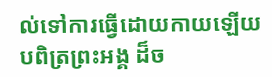ល់ទៅការធ្វើដោយកាយឡើយ បពិត្រព្រះអង្គ ដ៏ច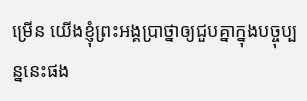ម្រើន យើងខ្ញុំព្រះអង្គប្រាថ្នាឲ្យជួបគ្នាក្នុងបច្ចុប្បន្ននេះផង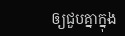ឲ្យជួបគ្នាក្នុង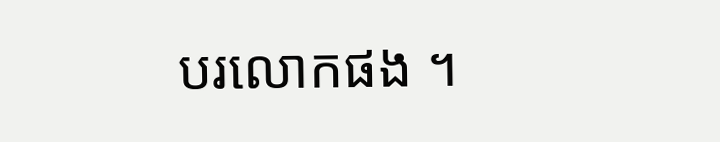បរលោកផង ។